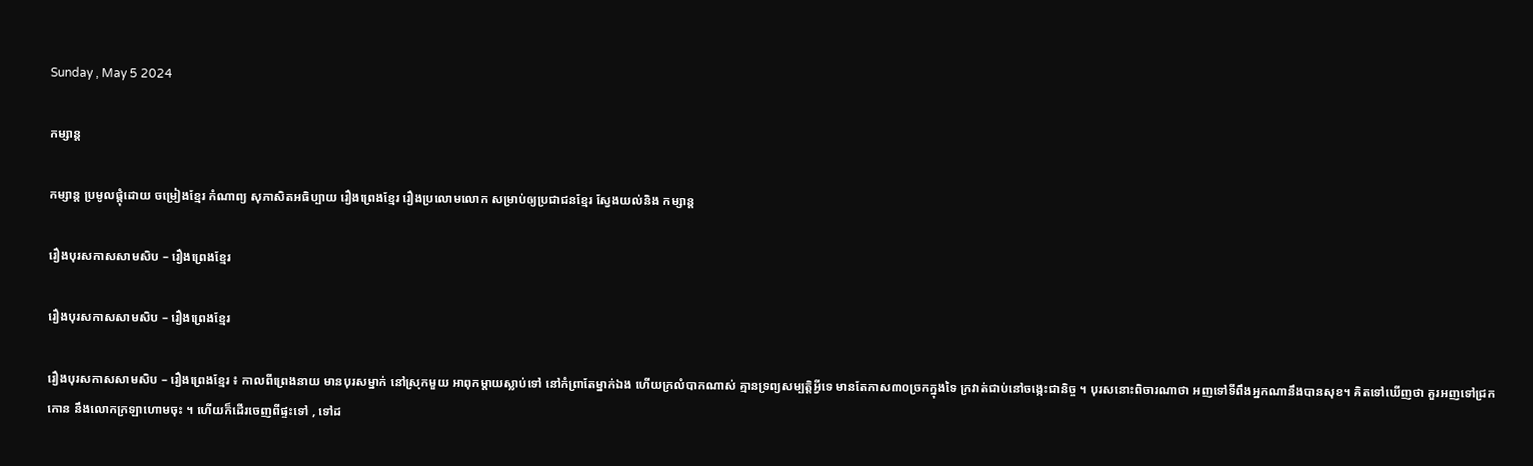Sunday , May 5 2024

កម្សាន្ត

កម្សាន្ត ប្រមូលផ្តុំដោយ ចម្រៀងខ្មែរ កំណាព្យ សុភាសិតអធិប្បាយ រឿងព្រេងខ្មែរ រឿងប្រលោមលោក សម្រាប់ឲ្យប្រជាជនខ្មែរ ស្វែងយល់និង កម្សាន្ត

រឿងបុរសកាសសាមសិប – រឿងព្រេងខ្មែរ

រឿងបុរសកាសសាមសិប – រឿងព្រេងខ្មែរ

រឿងបុរសកាសសាមសិប – រឿងព្រេងខ្មែរ ៖ កាលពីព្រេងនាយ មានបុរសម្នាក់ នៅស្រុកមួយ អាពុកម្ដាយស្លាប់ទៅ នៅកំព្រាតែម្នាក់ឯង ហើយក្រលំបាកណាស់ គ្មានទ្រព្យសម្បត្តិអ្វីទេ មានតែកាស៣០ច្រកក្នុងទៃ ក្រវាត់ជាប់នៅចង្កេះជានិច្ច ។ បុរសនោះពិចារណាថា អញទៅទីពឹងអ្នកណានឹងបានសុខ។ គិតទៅឃើញថា គួរអញទៅជ្រកកោន នឹងលោកក្រឡាហោមចុះ ។ ហើយក៏ដើរចេញពីផ្ទះទៅ , ទៅដ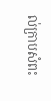ល់ក្រាបសំពះ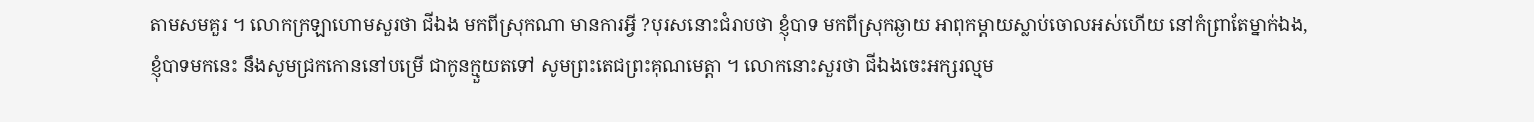តាមសមគួរ ។ លោកក្រឡាហោមសួរថា ជីឯង មកពីស្រុកណា មានការអ្វី ?បុរសនោះជំរាបថា ខ្ញុំបាទ មកពីស្រុកឆ្ងាយ អាពុកម្ដាយស្លាប់ចោលអស់ហើយ នៅកំព្រាតែម្នាក់ឯង, ខ្ញុំបាទមកនេះ នឹងសូមជ្រកកោននៅបម្រើ ជាកូនក្មួយតទៅ សូមព្រះតេជព្រះគុណមេត្តា ។ លោកនោះសួរថា ជីឯងចេះអក្សរល្មម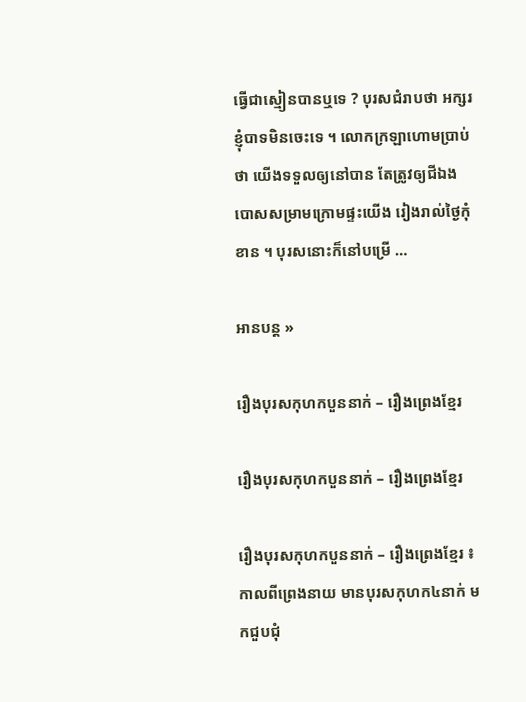ធ្វើជាស្មៀនបានឬទេ ? បុរសជំរាបថា អក្សរខ្ញុំបាទមិនចេះទេ ។ លោកក្រឡាហោមប្រាប់ថា យើងទទួលឲ្យនៅបាន តែត្រូវឲ្យជីឯងបោសសម្រាមក្រោមផ្ទះយើង រៀងរាល់ថ្ងៃកុំខាន ។ បុរសនោះក៏នៅបម្រើ …

អានបន្ត »

រឿងបុរសកុហកបួននាក់ – រឿងព្រេងខ្មែរ

រឿងបុរសកុហកបួននាក់ – រឿងព្រេងខ្មែរ

រឿងបុរសកុហកបួននាក់ – រឿងព្រេងខ្មែរ ៖ កាលពីព្រេងនាយ មានបុរសកុហក៤នាក់ មកជួបជុំ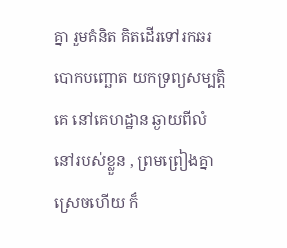គ្នា រួមគំនិត គិតដើរទៅរកឆរបោកបញ្ឆោត យកទ្រព្យសម្បត្តិគេ នៅគេហដ្ឋាន ឆ្ងាយពីលំនៅរបស់ខ្លួន , ព្រមព្រៀងគ្នាស្រេចហើយ ក៏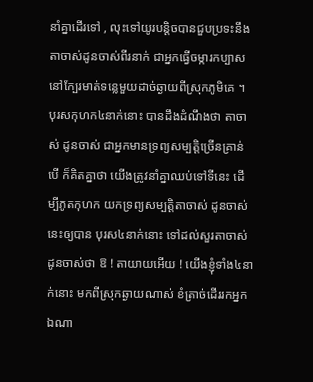នាំគ្នាដើរទៅ , លុះទៅយូរបន្តិចបានជួបប្រទះនឹងតាចាស់ដូនចាស់ពីរនាក់ ជាអ្នកធ្វើចម្ការកប្បាស នៅក្បែរមាត់ទន្លេមួយដាច់ឆ្ងាយពីស្រុកភូមិគេ ។ បុរសកុហក៤នាក់នោះ បានដឹងដំណឹងថា តាចាស់ ដូនចាស់ ជាអ្នកមានទ្រព្យសម្បត្តិច្រើនគ្រាន់បើ ក៏គិតគ្នាថា យើងត្រូវនាំគ្នាឈប់ទៅទីនេះ ដើម្បីភូតកុហក យកទ្រព្យសម្បត្តិតាចាស់ ដូនចាស់នេះឲ្យបាន បុរស៤នាក់នោះ ទៅដល់សួរតាចាស់ដូនចាស់ថា ឱ ! តាយាយអើយ ! យើងខ្ញុំទាំង៤នាក់នោះ មកពីស្រុកឆ្ងាយណាស់ ខំត្រាច់ដើររកអ្នកឯណា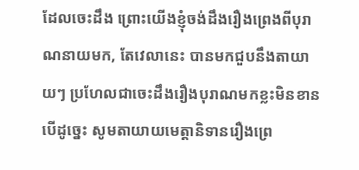ដែលចេះដឹង ព្រោះយើងខ្ញុំចង់ដឹងរឿងព្រេងពីបុរាណនាយមក, តែវេលានេះ បានមកជួបនឹងតាយាយៗ ប្រហែលជាចេះដឹងរឿងបុរាណមកខ្លះមិនខាន បើដូច្នេះ សូមតាយាយមេត្តានិទានរឿងព្រេ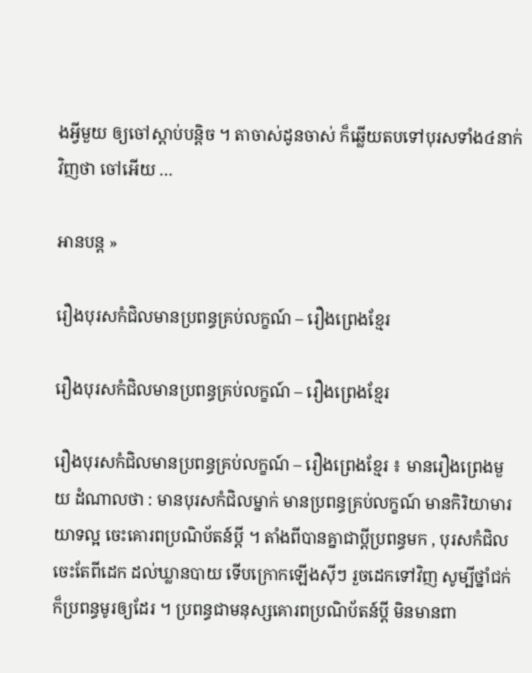ងអ្វីមួយ ឲ្យចៅស្ដាប់បន្តិច ។ តាចាស់ដូនចាស់ ក៏ឆ្លើយតបទៅបុរសទាំង៤នាក់វិញថា ចៅអើយ …

អានបន្ត »

រឿងបុរសកំជិលមានប្រពន្ធគ្រប់លក្ខណ៍ – រឿងព្រេងខ្មែរ

រឿងបុរសកំជិលមានប្រពន្ធគ្រប់លក្ខណ៍ – រឿងព្រេងខ្មែរ

រឿងបុរសកំជិលមានប្រពន្ធគ្រប់លក្ខណ៍ – រឿងព្រេងខ្មែរ ៖ មានរឿងព្រេងមួយ ដំណាលថា : មានបុរសកំជិលម្នាក់ មានប្រពន្ធគ្រប់លក្ខណ៍ មានកិរិយាមារយាទល្អ ចេះគោរពប្រណិប័តន៍ប្ដី ។ តាំងពីបានគ្នាជាប្ដីប្រពន្ធមក , បុរសកំជិលចេះតែពីដេក ដល់ឃ្លានបាយ ទើបក្រោកឡើងស៊ីៗ រួចដេកទៅវិញ សូម្បីថ្នាំជក់ ក៏ប្រពន្ធមូរឲ្យដែរ ។ ប្រពន្ធជាមនុស្សគោរពប្រណិប័តន៍ប្ដី មិនមានពា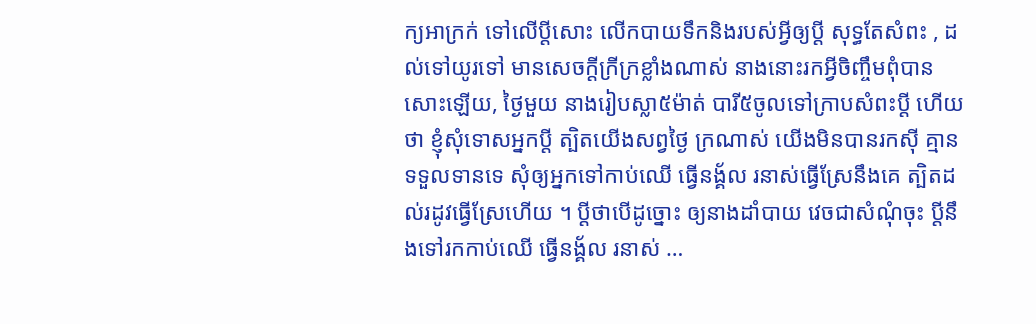ក្យអាក្រក់ ទៅលើប្ដីសោះ លើកបាយទឹកនិងរបស់អ្វីឲ្យប្ដី សុទ្ធតែសំពះ , ដល់ទៅយូរទៅ មានសេចក្ដីក្រីក្រខ្លាំងណាស់ នាងនោះរកអ្វីចិញ្ចឹមពុំបានសោះឡើយ, ថ្ងៃមួយ នាងរៀបស្លា៥ម៉ាត់ បារី៥ចូលទៅក្រាបសំពះប្ដី ហើយថា ខ្ញុំសុំទោសអ្នកប្ដី ត្បិតយើងសព្វថ្ងៃ ក្រណាស់ យើងមិនបានរកស៊ី គ្មានទទួលទានទេ សុំឲ្យអ្នកទៅកាប់ឈើ ធ្វើនង្គ័ល រនាស់ធ្វើស្រែនឹងគេ ត្បិតដល់រដូវធ្វើស្រែហើយ ។ ប្ដីថាបើដូច្នោះ ឲ្យនាងដាំបាយ វេចជាសំណុំចុះ ប្ដីនឹងទៅរកកាប់ឈើ ធ្វើនង្គ័ល រនាស់ …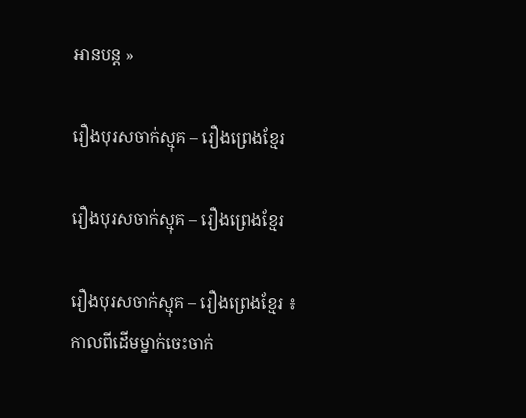អានបន្ត »

រឿងបុរសចាក់ស្មុគ – រឿងព្រេងខ្មែរ

រឿងបុរសចាក់ស្មុគ – រឿងព្រេងខ្មែរ

រឿងបុរសចាក់ស្មុគ – រឿងព្រេងខ្មែរ ៖ កាលពីដើមម្នាក់ចេះចាក់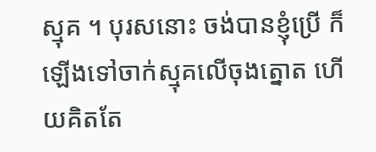ស្មុគ ។ បុរសនោះ ចង់បានខ្ញុំប្រើ ក៏ឡើងទៅចាក់ស្មុគលើចុងត្នោត ហើយគិតតែ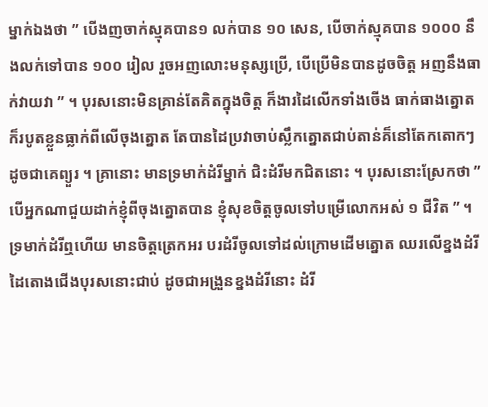ម្នាក់ឯងថា ” បើងញចាក់ស្មុគបាន១ លក់បាន ១០ សេន, បើចាក់ស្មុគបាន ១០០០ នឹងលក់ទៅបាន ១០០ រៀល រួចអញលោះមនុស្សប្រើ, បើប្រើមិនបានដូចចិត្ត អញនឹងធាក់វាយវា ” ។ បុរសនោះមិនគ្រាន់តែគិតក្នុងចិត្ត ក៏ងារដៃលើកទាំងចើង ធាក់ធាងត្នោត ក៏របូតខ្លួនធ្លាក់ពីលើចុងត្នោត តែបានដៃប្រវាចាប់ស្លឹកត្នោតជាប់តាន់គ៏នៅតែកតោកៗ ដូចជាគេព្យួរ ។ គ្រានោះ មានទ្រមាក់ដំរីម្នាក់ ជិះដំរីមកជិតនោះ ។ បុរសនោះស្រែកថា ” បើអ្នកណាជួយដាក់ខ្ញុំពីចុងត្នោតបាន ខ្ញុំសុខចិត្តចូលទៅបម្រើលោកអស់ ១ ជីវិត ” ។ ទ្រមាក់ដំរីឮហើយ មានចិត្តត្រេកអរ បរដំរីចូលទៅដល់ក្រោមដើមត្នោត ឈរលើខ្នងដំរីដៃតោងជើងបុរសនោះជាប់ ដូចជាអង្រួនខ្នងដំរីនោះ ដំរី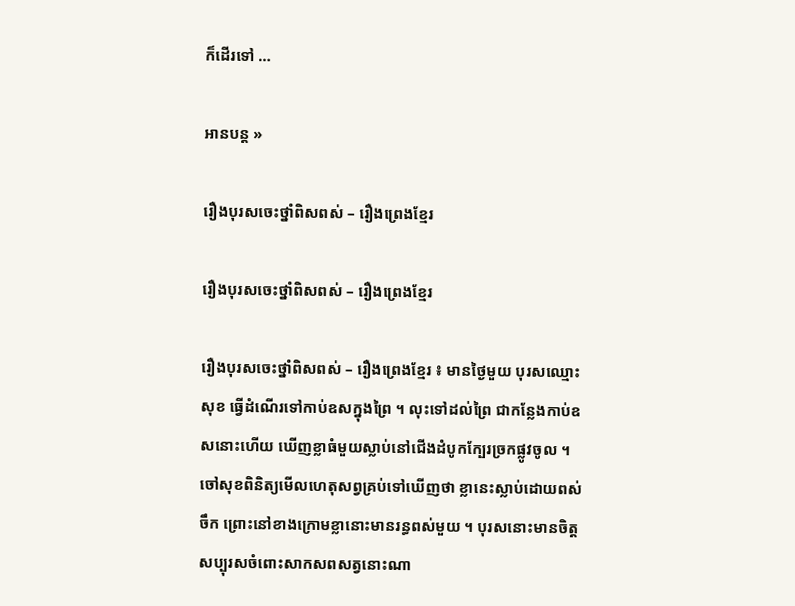ក៏ដើរទៅ …

អានបន្ត »

រឿងបុរសចេះថ្នាំពិសពស់ – រឿងព្រេងខ្មែរ

រឿងបុរសចេះថ្នាំពិសពស់ – រឿងព្រេងខ្មែរ

រឿងបុរសចេះថ្នាំពិសពស់ – រឿងព្រេងខ្មែរ ៖ មានថ្ងៃមួយ បុរសឈ្មោះសុខ ធ្វើដំណើរទៅកាប់ឧសក្នុងព្រៃ ។ លុះទៅដល់ព្រៃ ជាកន្លែងកាប់ឧសនោះហើយ ឃើញខ្លាធំមួយស្លាប់នៅជើងដំបូកក្បែរច្រកផ្លូវចូល ។ ចៅសុខពិនិត្យមើលហេតុសព្វគ្រប់ទៅឃើញថា ខ្លានេះស្លាប់ដោយពស់ចឹក ព្រោះនៅខាងក្រោមខ្លានោះមានរន្ធពស់មួយ ។ បុរសនោះមានចិត្តសប្បុរសចំពោះសាកសពសត្វនោះណា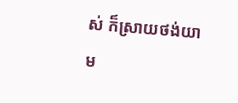ស់ ក៏ស្រាយថង់យាម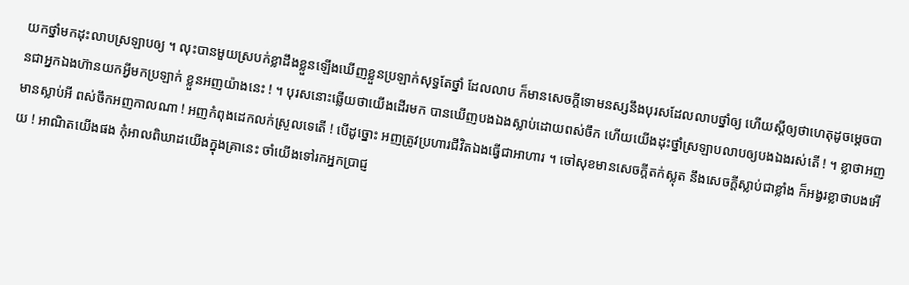យកថ្នាំមកដុះលាបស្រឡាបឲ្យ ។ លុះបានមួយស្របក់ខ្លាដឹងខ្លួនឡើងឃើញខ្លួនប្រឡាក់សុទ្ធតែថ្នាំ ដែលលាប ក៏មានសេចក្ដីទោមនស្សនឹងបុរសដែលលាបថ្នាំឲ្យ ហើយស្ដីឲ្យថាហេតុដូចម្ដេចបានជាអ្នកឯងហ៊ានយកអ្វីមកប្រឡាក់ ខ្លួនអញយ៉ាងនេះ ! ។ បុរសនោះឆ្លើយថាយើងដើរមក បានឃើញបងឯងស្លាប់ដោយពស់ចឹក ហើយយើងដុះថ្នាំស្រឡាបលាបឲ្យបងឯងរស់តើ ! ។ ខ្លាថាអញមានស្លាប់អី ពស់ចឹកអញកាលណា ! អញកំពុងដេកលក់ស្រួលទេតើ ! បើដូច្នោះ អញត្រូវប្រហារជីវិតឯងធ្វើជាអាហារ ។ ចៅសុខមានសេចក្ដីតក់ស្លុត នឹងសេចក្ដីស្លាប់ជាខ្លាំង ក៏អង្វរខ្លាថាបងអើយ ! អាណិតយើងផង កុំអាលពិឃាដយើងក្នុងគ្រានេះ ចាំយើងទៅរកអ្នកប្រាជ្ញ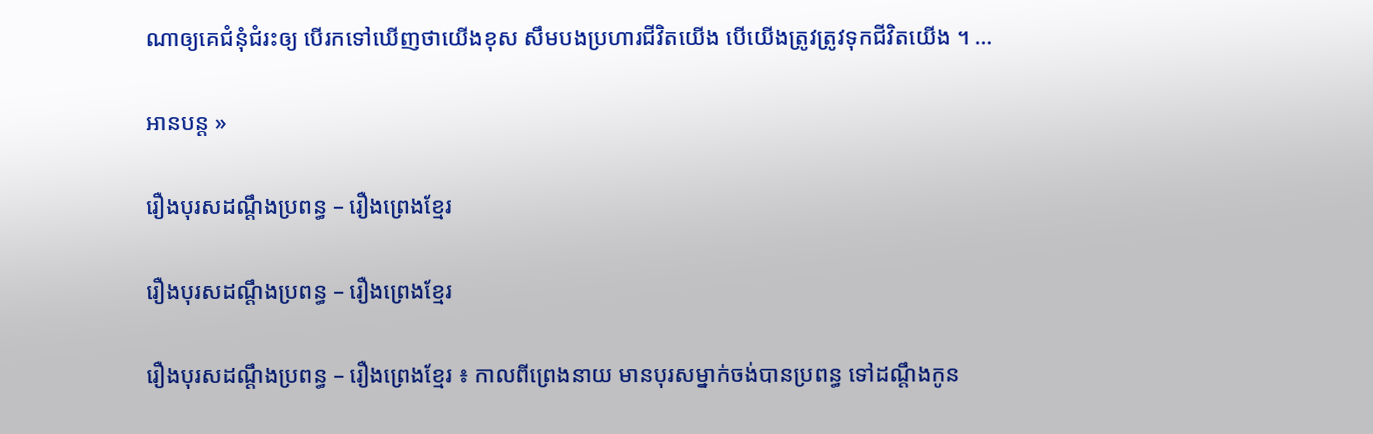ណាឲ្យគេជំនុំជំរះឲ្យ បើរកទៅឃើញថាយើងខុស សឹមបងប្រហារជីវិតយើង បើយើងត្រូវត្រូវទុកជីវិតយើង ។ …

អានបន្ត »

រឿងបុរសដណ្តឹងប្រពន្ធ – រឿងព្រេងខ្មែរ

រឿងបុរសដណ្តឹងប្រពន្ធ – រឿងព្រេងខ្មែរ

រឿងបុរសដណ្តឹងប្រពន្ធ – រឿងព្រេងខ្មែរ ៖ កាលពីព្រេងនាយ មានបុរសម្នាក់ចង់បានប្រពន្ធ ទៅដណ្តឹងកូន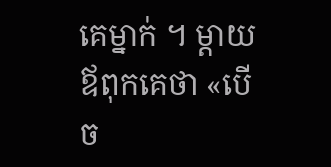គេម្នាក់ ។ ម្តាយឪពុកគេថា «បើច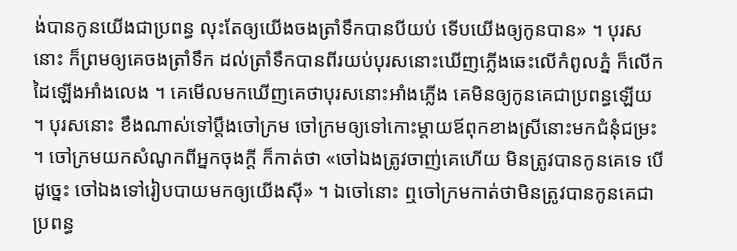ង់បានកូនយើងជាប្រពន្ធ លុះតែឲ្យយើងចងត្រាំទឹកបានបីយប់ ទើបយើងឲ្យកូនបាន» ។ បុរសនោះ ក៏ព្រមឲ្យគេចងត្រាំទឹក ដល់ត្រាំទឹកបានពីរយប់បុរសនោះឃើញភ្លើងឆេះលើកំពូលភ្នំ ក៏លើកដៃឡើងអាំងលេង ។ គេមើលមកឃើញគេថាបុរសនោះអាំងភ្លើង គេមិនឲ្យកូនគេជាប្រពន្ធឡើយ ។ បុរសនោះ ខឹងណាស់ទៅប្តឹងចៅក្រម ចៅក្រមឲ្យទៅកោះម្តាយឪពុកខាងស្រីនោះមកជំនុំជម្រះ ។ ចៅក្រមយកសំណូកពីអ្នកចុងក្តី ក៏កាត់ថា «ចៅឯងត្រូវចាញ់គេហើយ មិនត្រូវបានកូនគេទេ បើដូច្នេះ ចៅឯងទៅរៀបបាយមកឲ្យយើងស៊ី» ។ ឯចៅនោះ ឮចៅក្រមកាត់ថាមិនត្រូវបានកូនគេជាប្រពន្ធ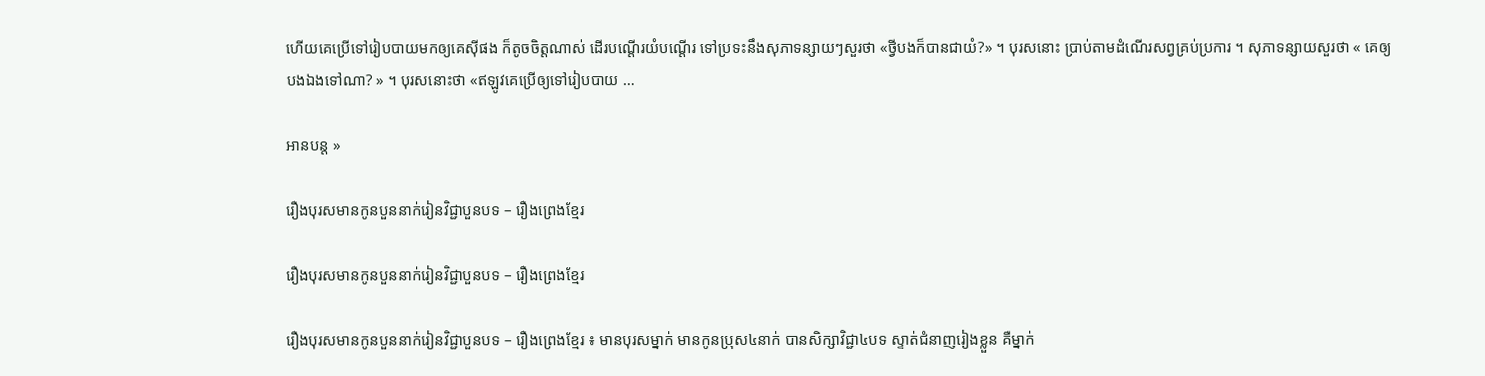ហើយគេប្រើទៅរៀបបាយមកឲ្យគេស៊ីផង ក៏តូចចិត្តណាស់ ដើរបណ្តើរយំបណ្តើរ ទៅប្រទះនឹងសុភាទន្សាយៗសួរថា «ថ្វីបងក៏បានជាយំ?» ។ បុរសនោះ ប្រាប់តាមដំណើរសព្វគ្រប់ប្រការ ។ សុភាទន្សាយសួរថា « គេឲ្យបងឯងទៅណា? » ។ បុរសនោះថា «ឥឡូវគេប្រើឲ្យទៅរៀបបាយ …

អានបន្ត »

រឿងបុរសមានកូនបួននាក់រៀនវិជ្ជាបួនបទ – រឿងព្រេងខ្មែរ

រឿងបុរសមានកូនបួននាក់រៀនវិជ្ជាបួនបទ – រឿងព្រេងខ្មែរ

រឿងបុរសមានកូនបួននាក់រៀនវិជ្ជាបួនបទ – រឿងព្រេងខ្មែរ ៖ មានបុរសម្នាក់ មានកូនប្រុស៤នាក់ បានសិក្សាវិជ្ជា៤បទ ស្ទាត់ជំនាញរៀងខ្លួន គឺម្នាក់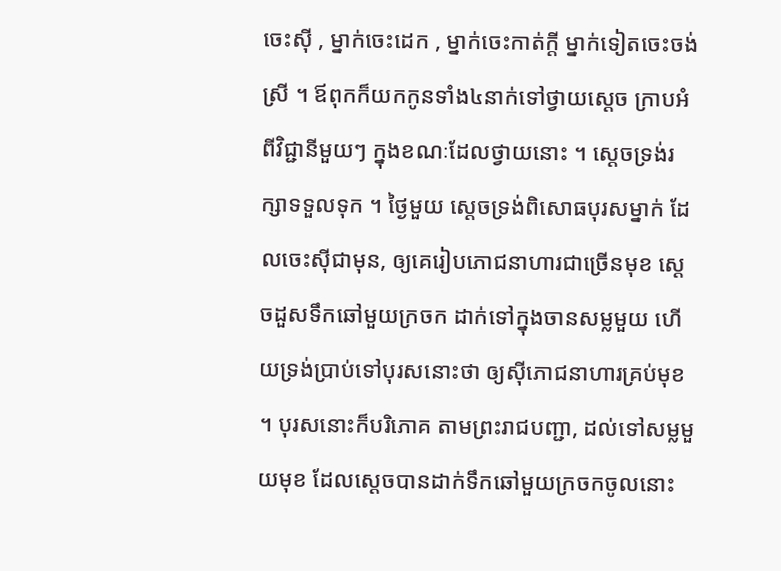ចេះស៊ី , ម្នាក់ចេះដេក , ម្នាក់ចេះកាត់ក្ដី ម្នាក់ទៀតចេះចង់ស្រី ។ ឪពុកក៏យកកូនទាំង៤នាក់ទៅថ្វាយស្ដេច ក្រាបអំពីវិជ្ជានីមួយៗ ក្នុងខណៈដែលថ្វាយនោះ ។ ស្ដេចទ្រង់រក្សាទទួលទុក ។ ថ្ងៃមួយ ស្ដេចទ្រង់ពិសោធបុរសម្នាក់ ដែលចេះស៊ីជាមុន, ឲ្យគេរៀបភោជនាហារជាច្រើនមុខ ស្ដេចដួសទឹកឆៅមួយក្រចក ដាក់ទៅក្នុងចានសម្លមួយ ហើយទ្រង់ប្រាប់ទៅបុរសនោះថា ឲ្យស៊ីភោជនាហារគ្រប់មុខ ។ បុរសនោះក៏បរិភោគ តាមព្រះរាជបញ្ជា, ដល់ទៅសម្លមួយមុខ ដែលស្ដេចបានដាក់ទឹកឆៅមួយក្រចកចូលនោះ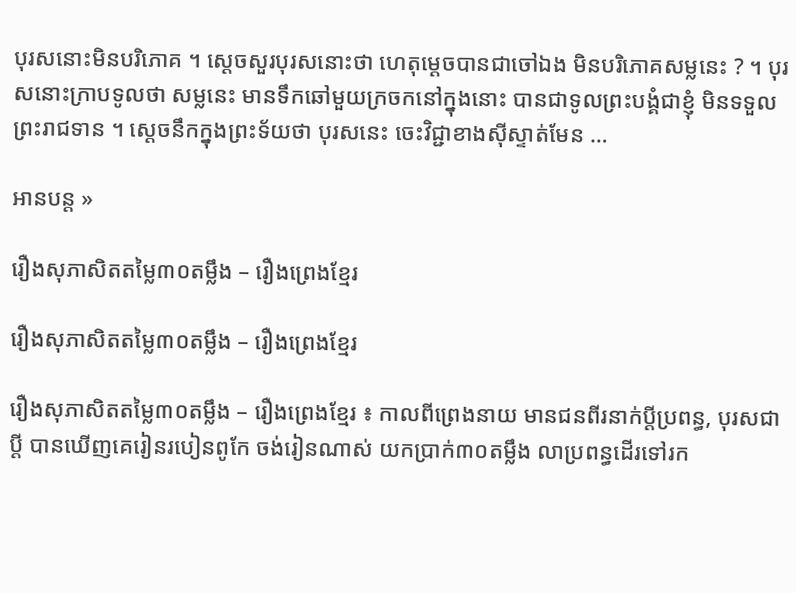បុរសនោះមិនបរិភោគ ។ ស្ដេចសួរបុរសនោះថា ហេតុម្ដេចបានជាចៅឯង មិនបរិភោគសម្លនេះ ? ។ បុរសនោះក្រាបទូលថា សម្លនេះ មានទឹកឆៅមួយក្រចកនៅក្នុងនោះ បានជាទូលព្រះបង្គំជាខ្ញុំ មិនទទួលព្រះរាជទាន ។ ស្ដេចនឹកក្នុងព្រះទ័យថា បុរសនេះ ចេះវិជ្ជាខាងស៊ីស្ទាត់មែន …

អានបន្ត »

រឿងសុភាសិតតម្លៃ៣០តម្លឹង – រឿងព្រេងខ្មែរ

រឿងសុភាសិតតម្លៃ៣០តម្លឹង – រឿងព្រេងខ្មែរ

រឿងសុភាសិតតម្លៃ៣០តម្លឹង – រឿងព្រេងខ្មែរ ៖ កាលពីព្រេងនាយ មានជនពីរនាក់ប្ដីប្រពន្ធ, បុរសជាប្ដី បានឃើញគេរៀនរបៀនពូកែ ចង់រៀនណាស់ យកប្រាក់៣០តម្លឹង លាប្រពន្ធដើរទៅរក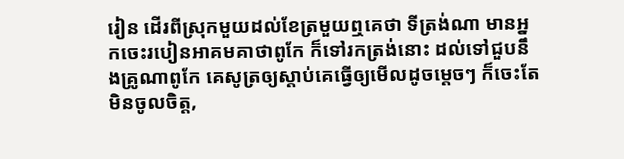រៀន ដើរពីស្រុកមួយដល់ខែត្រមួយឮគេថា ទីត្រង់ណា មានអ្នកចេះរបៀនអាគមគាថាពូកែ ក៏ទៅរកត្រង់នោះ ដល់ទៅជួបនឹងគ្រូណាពូកែ គេសូត្រឲ្យស្ដាប់គេធ្វើឲ្យមើលដូចម្ដេចៗ ក៏ចេះតែមិនចូលចិត្ត,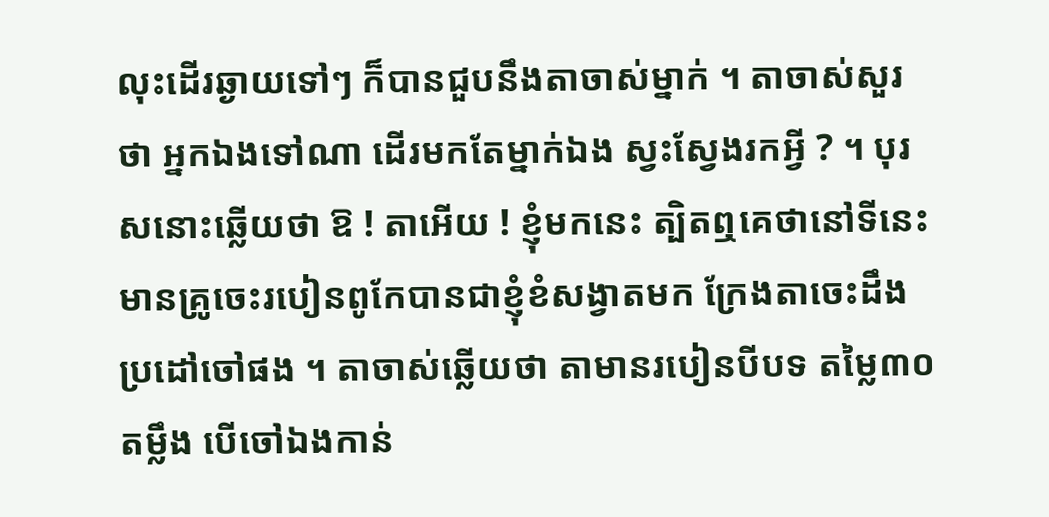លុះដើរឆ្ងាយទៅៗ ក៏បានជួបនឹងតាចាស់ម្នាក់ ។ តាចាស់សួរថា អ្នកឯងទៅណា ដើរមកតែម្នាក់ឯង ស្វះស្វែងរកអ្វី ? ។ បុរសនោះឆ្លើយថា ឱ ! តាអើយ ! ខ្ញុំមកនេះ ត្បិតឮគេថានៅទីនេះ មានគ្រូចេះរបៀនពូកែបានជាខ្ញុំខំសង្វាតមក ក្រែងតាចេះដឹង ប្រដៅចៅផង ។ តាចាស់ឆ្លើយថា តាមានរបៀនបីបទ តម្លៃ៣០ តម្លឹង បើចៅឯងកាន់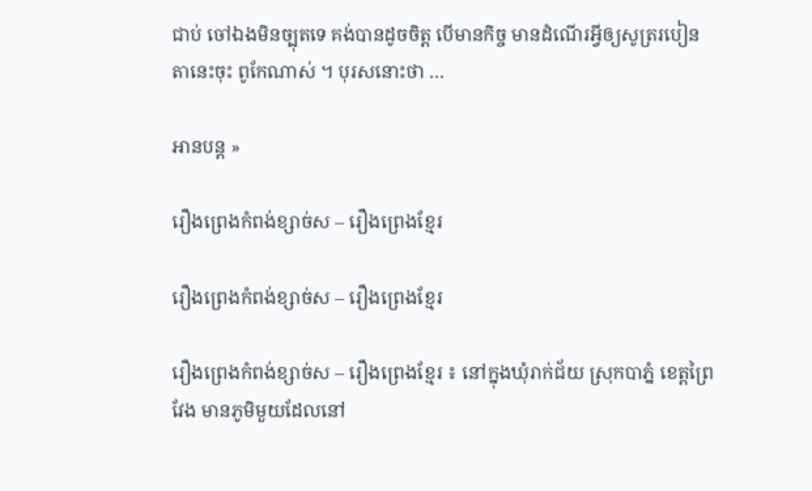ជាប់ ចៅឯងមិនច្បុតទេ គង់បានដូចចិត្ត បើមានកិច្ច មានដំណើរអ្វីឲ្យសូត្ររបៀនតានេះចុះ ពូកែណាស់ ។ បុរសនោះថា …

អានបន្ត »

រឿងព្រេងកំពង់ខ្សាច់ស – រឿងព្រេងខ្មែរ

រឿងព្រេងកំពង់ខ្សាច់ស – រឿងព្រេងខ្មែរ

រឿងព្រេងកំពង់ខ្សាច់ស – រឿងព្រេងខ្មែរ ៖ នៅក្នុងឃុំរាក់ជ័យ ស្រុកបាភ្នំ ខេត្ដព្រៃវែង មានភូមិមួយដែលនៅ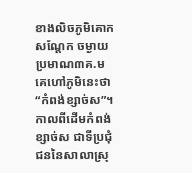ខាងលិចភូមិគោកសណែ្ដក ចម្ងាយប្រមាណ៣គ.ម គេហៅភូមិនេះថា “កំពង់ខ្សាច់ស”។ កាលពីដើមកំពង់ខ្សាច់ស ជាទីប្រជុំជននៃសាលាស្រុ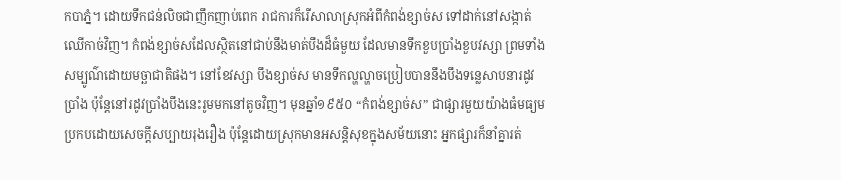កបាភ្នំ។ ដោយទឹកជន់លិចជាញឹកញាប់ពេក រាជការក៏រើសាលាស្រុកអំពីកំពង់ខ្សាច់ស ទៅដាក់នៅសង្កាត់ឈើកាច់វិញ។ កំពង់ខ្សាច់សដែលស្ថិតនៅជាប់នឹងមាត់បឹងដ៏ធំមួយ ដែលមានទឹកខួបប្រាំងខួបវស្សា ព្រមទាំងសម្បូណ៌ដោយមច្ឆាជាតិផង។ នៅខែវស្សា បឹងខ្សាច់ស មានទឹកល្ហល្ហាចប្រៀបបាននឹងបឹងទន្លេសាបនារដូវប្រាំង ប៉ុនែ្ដនៅរដូវប្រាំងបឹងនេះរូមមកនៅតូចវិញ។ មុនឆ្នាំ១៩៥០ “កំពង់ខ្សាច់ស” ជាផ្សារមួយយ៉ាងធំមធ្យម ប្រកបដោយសេចក្ដីសប្បាយរុងរឿង ប៉ុនែ្ដដោយស្រុកមានអសន្ដិសុខក្នុងសម័យនោះ អ្នកផ្សារក៏នាំគ្នារត់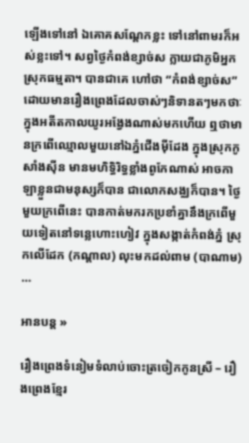ឡើងទៅនៅ ឯគោគសណែ្ដកខ្លះ ទៅនៅពាមរក៏អស់ខ្លះទៅ។ សព្វថ្ងៃកំពង់ខ្សាច់ស ក្លាយជាភូមិអ្នកស្រុកធម្មតា។ បានជាគេ ហៅថា “កំពង់ខ្សាច់ស” ដោយមានរឿងព្រេងដែលចាស់ៗនិទានតៗមកថាៈ ក្នុងអតីតកាលយូរអង្វែងណាស់មកហើយ ឮថាមានក្រពើឈ្មោលមួយនៅឯភ្នំជើងម៉ីដែង ក្នុងស្រុកកូសាំងស៊ីន មានមហិទ្ធិរិទ្ធខ្លាំងពូកែណាស់ អាចកាឡាខ្លួនជាមនុស្សក៏បាន ជាលោកសង្ឈក៏បាន។ ថ្ងៃមួយក្រពើនេះ បានកាត់មករកប្រខាំគ្នានឹងក្រពើមួយទៀតនៅទន្លេហោះហៀវ ក្នុងសង្កាត់កំពង់ភ្នំ ស្រុកលើដែក (កណ្ដាល) លុះមកដល់ពាម (បាណាម) …

អានបន្ត »

រឿងព្រេងទំនៀមទំលាប់ចោះត្រចៀកកូនស្រី – រឿងព្រេងខ្មែរ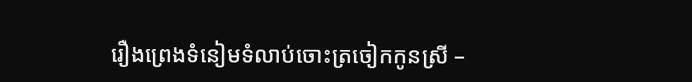រឿងព្រេងទំនៀមទំលាប់ចោះត្រចៀកកូនស្រី –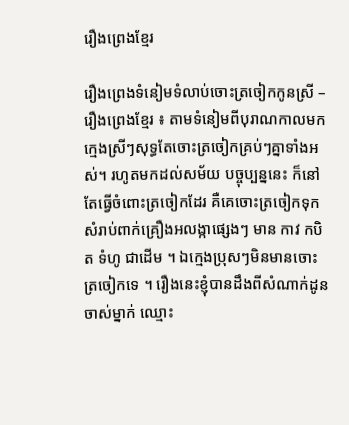រឿងព្រេងខ្មែរ

រឿងព្រេងទំនៀមទំលាប់ចោះត្រចៀកកូនស្រី – រឿងព្រេងខ្មែរ ៖ តាមទំនៀមពីបុរាណកាលមកក្មេងស្រីៗសុទ្ធតែចោះត្រចៀកគ្រប់ៗគ្នាទាំងអស់។ រហូតមកដល់សម័យ បច្ចុប្បន្ននេះ ក៏នៅតែធ្វើចំពោះត្រចៀកដែរ គឺគេចោះត្រចៀកទុកសំរាប់ពាក់គ្រឿងអលង្កាផ្សេងៗ មាន កាវ កបិត ទំហូ ជាដើម ។ ឯក្មេងប្រុសៗមិនមានចោះត្រចៀកទេ ។ រឿងនេះខ្ញុំបានដឹងពីសំណាក់ដូនចាស់ម្នាក់ ឈ្មោះ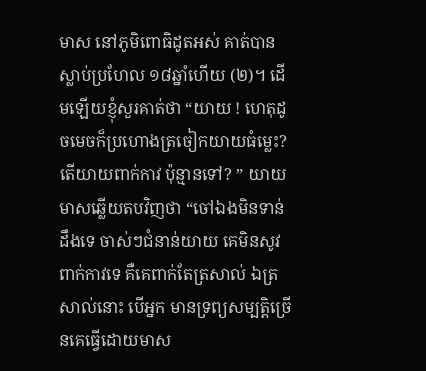មាស នៅភូមិពោធិដូតអស់ គាត់បានស្លាប់ប្រហែល ១៨ឆ្នាំហើយ (២)។ ដើមឡើយខ្ញុំសួរគាត់ថា “យាយ ! ហេតុដូចមេចក៏ប្រហោងត្រចៀកយាយធំម្លេះ? តើយាយពាក់កាវ ប៉ុន្មានទៅ? ” យាយមាសឆ្លើយតបវិញថា “ចៅឯងមិនទាន់ដឹងទេ ចាស់ៗជំនាន់យាយ គេមិនសូវពាក់កាវទេ គឺគេពាក់តែត្រសាល់ ឯត្រសាល់នោះ បើអ្នក មានទ្រព្យសម្បត្ដិច្រើនគេធ្វើដោយមាស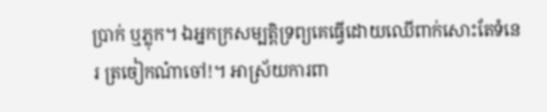ប្រាក់ ឬភ្លុក។ ឯអ្នកក្រសម្បត្ដិទ្រព្យគេធ្វើដោយឈើពាក់សោះតែទំនេរ ត្រចៀកណ៎ាចៅ!។ អាស្រ័យការពា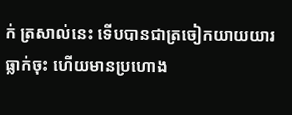ក់ ត្រសាល់នេះ ទើបបានជាត្រចៀកយាយយារធ្លាក់ចុះ ហើយមានប្រហោង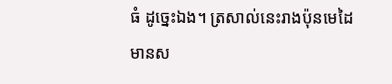ធំ ដូច្នេះឯង។ ត្រសាល់នេះរាងប៉ុនមេដៃ មានស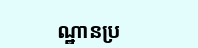ណ្ឋានប្រ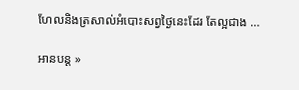ហែលនិងត្រសាល់អំបោះសព្វថ្ងៃនេះដែរ តែល្អជាង …

អានបន្ត »